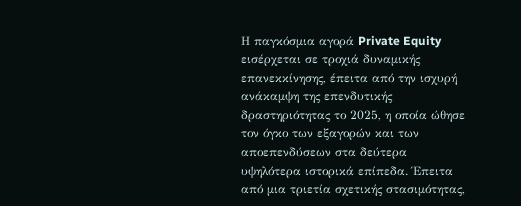Η παγκόσμια αγορά Private Equity εισέρχεται σε τροχιά δυναμικής επανεκκίνησης, έπειτα από την ισχυρή ανάκαμψη της επενδυτικής δραστηριότητας το 2025, η οποία ώθησε τον όγκο των εξαγορών και των αποεπενδύσεων στα δεύτερα υψηλότερα ιστορικά επίπεδα. Έπειτα από μια τριετία σχετικής στασιμότητας,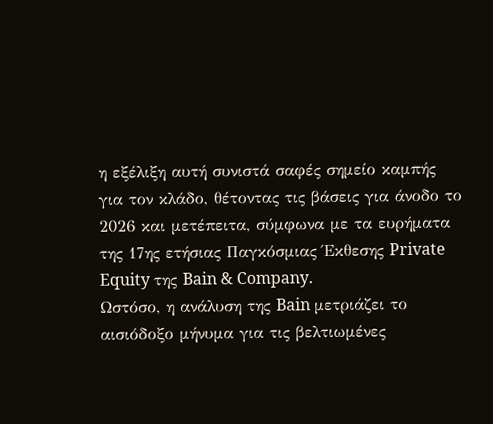η εξέλιξη αυτή συνιστά σαφές σημείο καμπής για τον κλάδο, θέτοντας τις βάσεις για άνοδο το 2026 και μετέπειτα, σύμφωνα με τα ευρήματα της 17ης ετήσιας Παγκόσμιας Έκθεσης Private Equity της Bain & Company.
Ωστόσο, η ανάλυση της Bain μετριάζει το αισιόδοξο μήνυμα για τις βελτιωμένες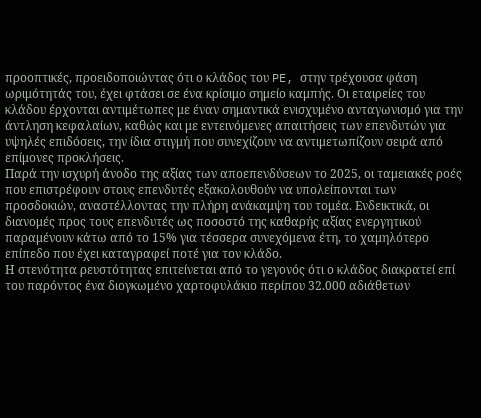προοπτικές, προειδοποιώντας ότι ο κλάδος του PE, στην τρέχουσα φάση ωριμότητάς του, έχει φτάσει σε ένα κρίσιμο σημείο καμπής. Οι εταιρείες του κλάδου έρχονται αντιμέτωπες με έναν σημαντικά ενισχυμένο ανταγωνισμό για την άντληση κεφαλαίων, καθώς και με εντεινόμενες απαιτήσεις των επενδυτών για υψηλές επιδόσεις, την ίδια στιγμή που συνεχίζουν να αντιμετωπίζουν σειρά από επίμονες προκλήσεις.
Παρά την ισχυρή άνοδο της αξίας των αποεπενδύσεων το 2025, οι ταμειακές ροές που επιστρέφουν στους επενδυτές εξακολουθούν να υπολείπονται των προσδοκιών, αναστέλλοντας την πλήρη ανάκαμψη του τομέα. Ενδεικτικά, οι διανομές προς τους επενδυτές ως ποσοστό της καθαρής αξίας ενεργητικού παραμένουν κάτω από το 15% για τέσσερα συνεχόμενα έτη, το χαμηλότερο επίπεδο που έχει καταγραφεί ποτέ για τον κλάδο.
Η στενότητα ρευστότητας επιτείνεται από το γεγονός ότι ο κλάδος διακρατεί επί του παρόντος ένα διογκωμένο χαρτοφυλάκιο περίπου 32.000 αδιάθετων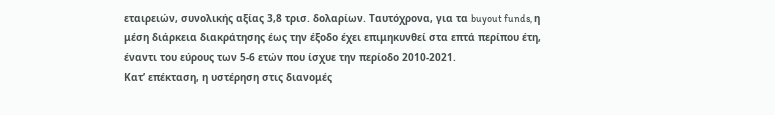εταιρειών, συνολικής αξίας 3,8 τρισ. δολαρίων. Ταυτόχρονα, για τα buyout funds, η μέση διάρκεια διακράτησης έως την έξοδο έχει επιμηκυνθεί στα επτά περίπου έτη, έναντι του εύρους των 5-6 ετών που ίσχυε την περίοδο 2010-2021.
Κατ’ επέκταση, η υστέρηση στις διανομές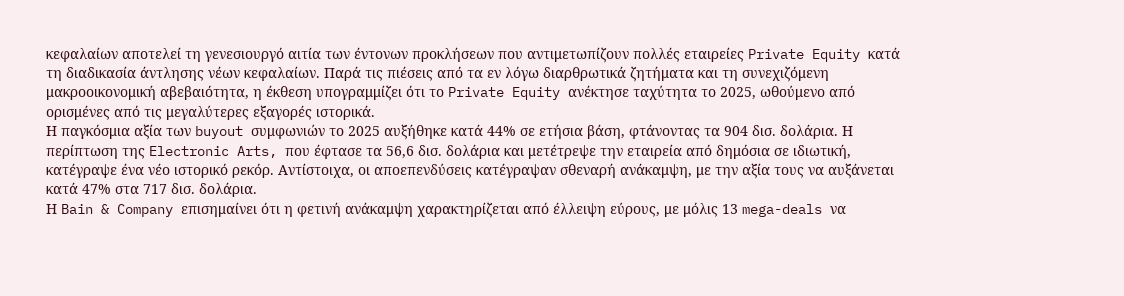κεφαλαίων αποτελεί τη γενεσιουργό αιτία των έντονων προκλήσεων που αντιμετωπίζουν πολλές εταιρείες Private Equity κατά τη διαδικασία άντλησης νέων κεφαλαίων. Παρά τις πιέσεις από τα εν λόγω διαρθρωτικά ζητήματα και τη συνεχιζόμενη μακροοικονομική αβεβαιότητα, η έκθεση υπογραμμίζει ότι το Private Equity ανέκτησε ταχύτητα το 2025, ωθούμενο από ορισμένες από τις μεγαλύτερες εξαγορές ιστορικά.
Η παγκόσμια αξία των buyout συμφωνιών το 2025 αυξήθηκε κατά 44% σε ετήσια βάση, φτάνοντας τα 904 δισ. δολάρια. Η περίπτωση της Electronic Arts, που έφτασε τα 56,6 δισ. δολάρια και μετέτρεψε την εταιρεία από δημόσια σε ιδιωτική, κατέγραψε ένα νέο ιστορικό ρεκόρ. Αντίστοιχα, οι αποεπενδύσεις κατέγραψαν σθεναρή ανάκαμψη, με την αξία τους να αυξάνεται κατά 47% στα 717 δισ. δολάρια.
Η Bain & Company επισημαίνει ότι η φετινή ανάκαμψη χαρακτηρίζεται από έλλειψη εύρους, με μόλις 13 mega-deals να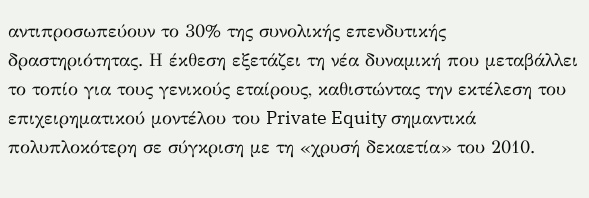αντιπροσωπεύουν το 30% της συνολικής επενδυτικής δραστηριότητας. Η έκθεση εξετάζει τη νέα δυναμική που μεταβάλλει το τοπίο για τους γενικούς εταίρους, καθιστώντας την εκτέλεση του επιχειρηματικού μοντέλου του Private Equity σημαντικά πολυπλοκότερη σε σύγκριση με τη «χρυσή δεκαετία» του 2010.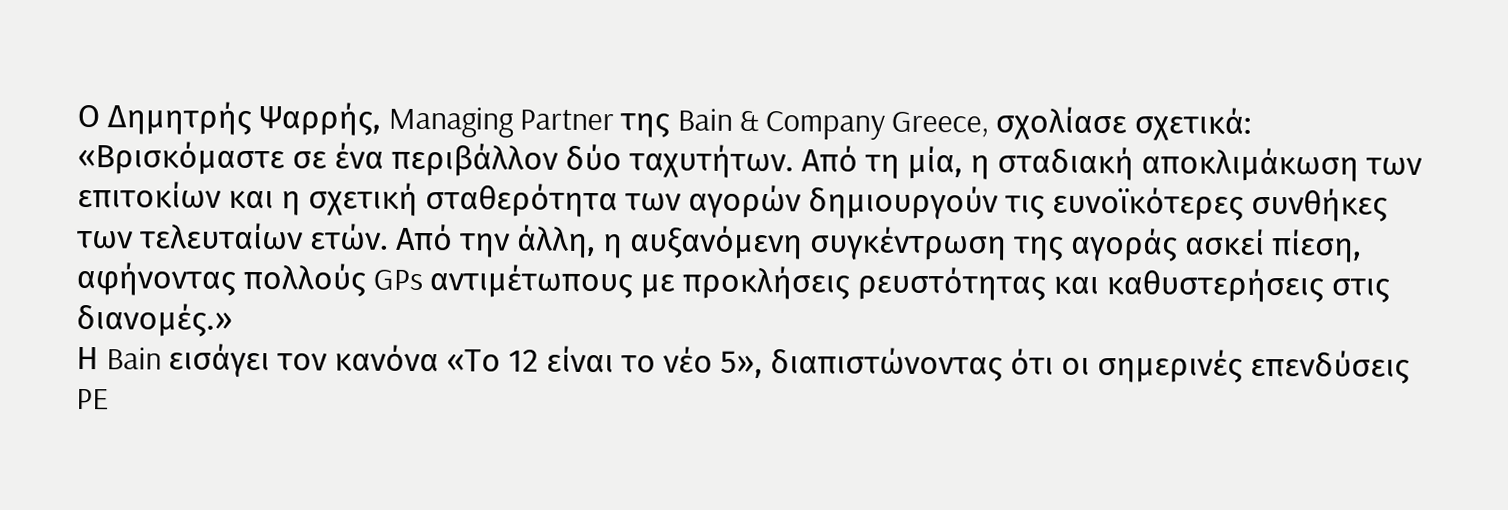Ο Δημητρής Ψαρρής, Managing Partner της Bain & Company Greece, σχολίασε σχετικά: «Βρισκόμαστε σε ένα περιβάλλον δύο ταχυτήτων. Από τη μία, η σταδιακή αποκλιμάκωση των επιτοκίων και η σχετική σταθερότητα των αγορών δημιουργούν τις ευνοϊκότερες συνθήκες των τελευταίων ετών. Από την άλλη, η αυξανόμενη συγκέντρωση της αγοράς ασκεί πίεση, αφήνοντας πολλούς GPs αντιμέτωπους με προκλήσεις ρευστότητας και καθυστερήσεις στις διανομές.»
Η Bain εισάγει τον κανόνα «Το 12 είναι το νέο 5», διαπιστώνοντας ότι οι σημερινές επενδύσεις PE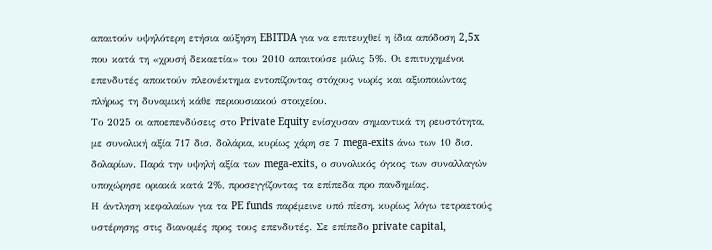απαιτούν υψηλότερη ετήσια αύξηση EBITDA για να επιτευχθεί η ίδια απόδοση 2,5x που κατά τη «χρυσή δεκαετία» του 2010 απαιτούσε μόλις 5%. Οι επιτυχημένοι επενδυτές αποκτούν πλεονέκτημα εντοπίζοντας στόχους νωρίς και αξιοποιώντας πλήρως τη δυναμική κάθε περιουσιακού στοιχείου.
Το 2025 οι αποεπενδύσεις στο Private Equity ενίσχυσαν σημαντικά τη ρευστότητα, με συνολική αξία 717 δισ. δολάρια, κυρίως χάρη σε 7 mega-exits άνω των 10 δισ. δολαρίων. Παρά την υψηλή αξία των mega-exits, ο συνολικός όγκος των συναλλαγών υποχώρησε οριακά κατά 2%, προσεγγίζοντας τα επίπεδα προ πανδημίας.
Η άντληση κεφαλαίων για τα PE funds παρέμεινε υπό πίεση, κυρίως λόγω τετραετούς υστέρησης στις διανομές προς τους επενδυτές. Σε επίπεδο private capital,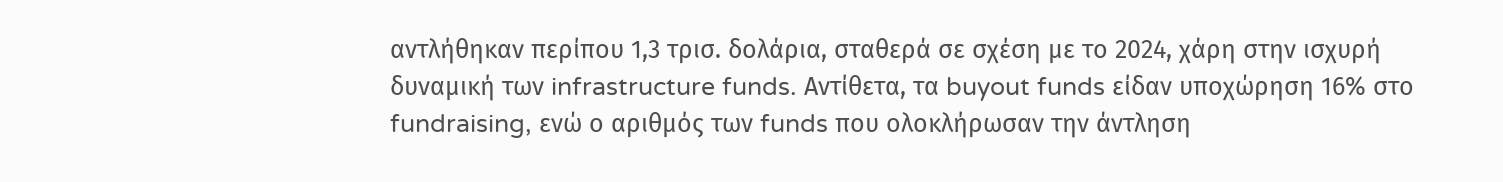αντλήθηκαν περίπου 1,3 τρισ. δολάρια, σταθερά σε σχέση με το 2024, χάρη στην ισχυρή δυναμική των infrastructure funds. Αντίθετα, τα buyout funds είδαν υποχώρηση 16% στο fundraising, ενώ ο αριθμός των funds που ολοκλήρωσαν την άντληση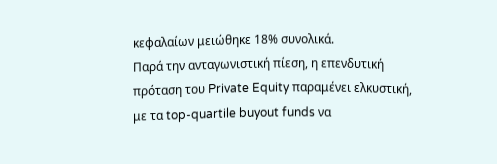κεφαλαίων μειώθηκε 18% συνολικά.
Παρά την ανταγωνιστική πίεση, η επενδυτική πρόταση του Private Equity παραμένει ελκυστική, με τα top-quartile buyout funds να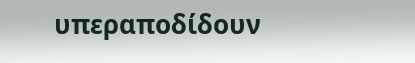υπεραποδίδουν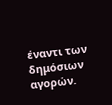έναντι των δημόσιων αγορών.